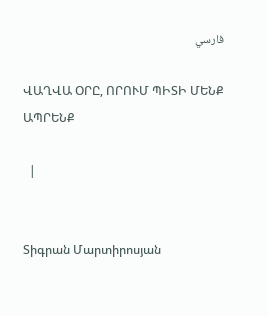فارسي

ՎԱՂՎԱ ՕՐԸ, ՈՐՈՒՄ ՊԻՏԻ ՄԵՆՔ ԱՊՐԵՆՔ

  |


Տիգրան Մարտիրոսյան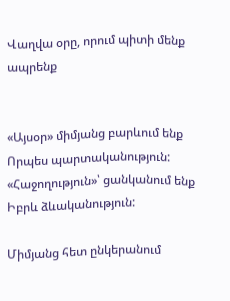Վաղվա օրը, որում պիտի մենք ապրենք


«Այսօր» միմյանց բարևում ենք
Որպես պարտականություն:
«Հաջողություն»՝ ցանկանում ենք
Իբրև ձևականություն:

Միմյանց հետ ընկերանում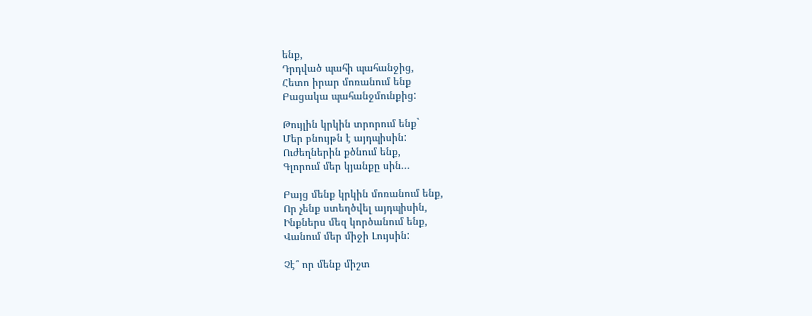ենք,
Դրդված պահի պահանջից,
Հետո իրար մոռանում ենք
Բացակա պահանջմունքից:

Թույլին կրկին տրորում ենք`
Մեր բնույթն է այդպիսին:
Ուժեղներին քծնում ենք,
Գլորում մեր կյանքը սին...

Բայց մենք կրկին մոռանում ենք,
Որ չենք ստեղծվել այդպիսին,
Ինքներս մեզ կործանում ենք,
Վանում մեր միջի Լույսին:

Չէ՞ որ մենք միշտ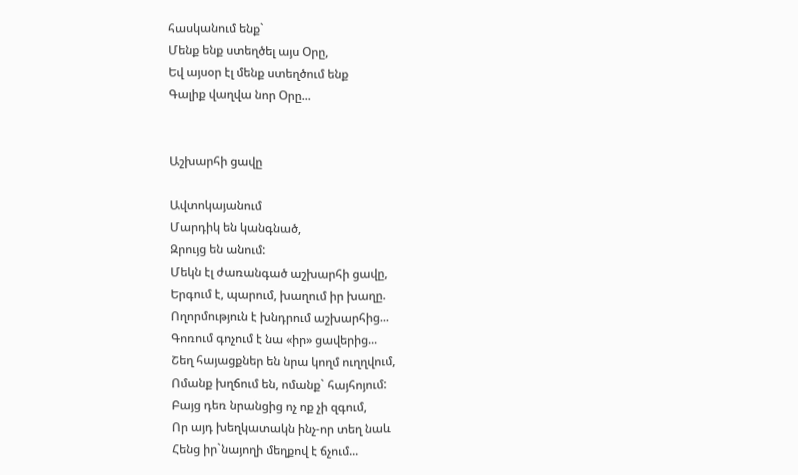հասկանում ենք`
Մենք ենք ստեղծել այս Օրը,
Եվ այսօր էլ մենք ստեղծում ենք
Գալիք վաղվա նոր Օրը...


Աշխարհի ցավը

Ավտոկայանում
Մարդիկ են կանգնած,
Զրույց են անում:
Մեկն էլ ժառանգած աշխարհի ցավը,
Երգում է, պարում, խաղում իր խաղը.
Ողորմություն է խնդրում աշխարհից...
Գոռում գոչում է նա «իր» ցավերից...
Շեղ հայացքներ են նրա կողմ ուղղվում,
Ոմանք խղճում են, ոմանք` հայհոյում:
Բայց դեռ նրանցից ոչ ոք չի զգում,
Որ այդ խեղկատակն ինչ-որ տեղ նաև
Հենց իր`նայողի մեղքով է ճչում...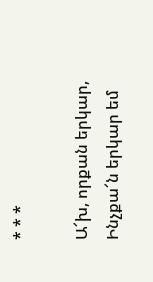* * *

Ա՜խ, որքան երկար,
Ինչքա՜ն երկար եմ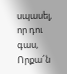սպասել, որ դու գաս,
Որքա՜ն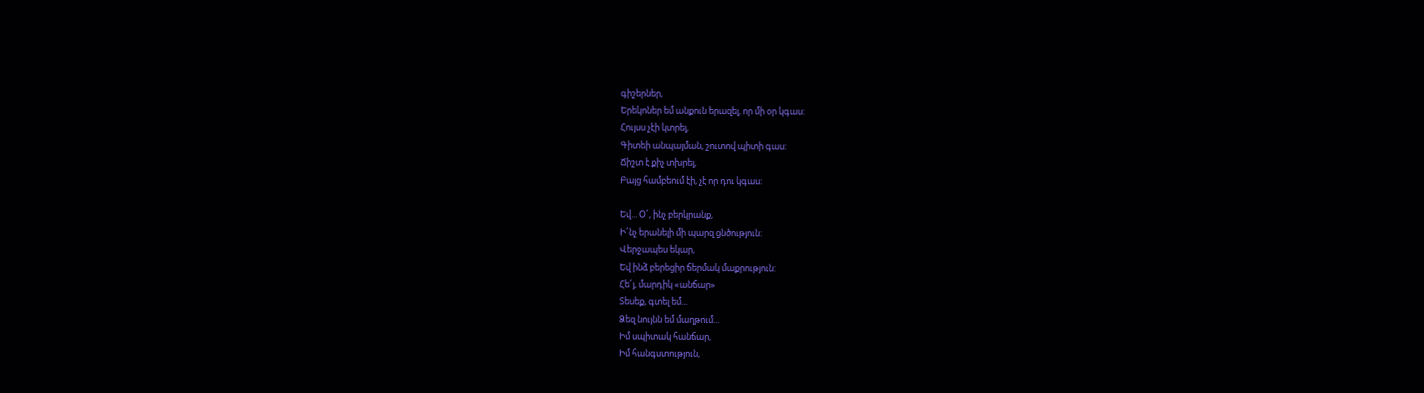գիշերներ,
Երեկոներ եմ անքուն երազել, որ մի օր կգաս:
Հույսս չէի կտրել,
Գիտեի անպայման, շուտով պիտի գաս:
Ճիշտ է քիչ տխրել,
Բայց համբեում էի, չէ որ դու կգաս:

Եվ... Օ՜, ինչ բերկրանք,
Ի՜նչ երանելի մի պարզ ցնծություն:
Վերջապես եկար,
Եվ ինձ բերեցիր ճերմակ մաքրություն:
Հե՜յ, մարդիկ «անճար»
Տեսեք, գտել եմ...
Ձեզ նույնն եմ մաղթում...
Իմ սպիտակ հանճար,
Իմ հանգստություն,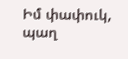Իմ փափուկ, պաղ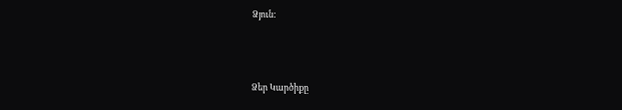Ձյուն:



Ձեր Կարծիքը